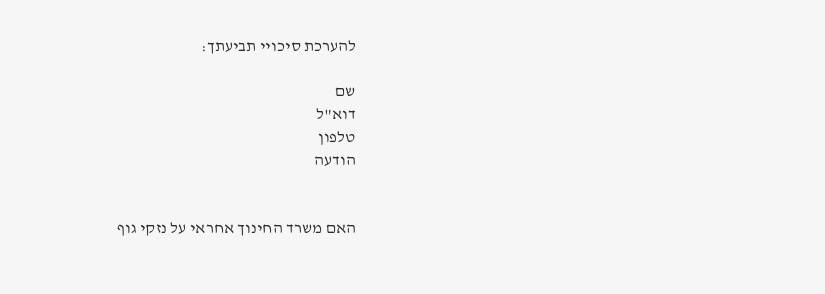להערכת סיכויי תביעתך:

שם
דוא"ל
טלפון
הודעה


האם משרד החינוך אחראי על נזקי גוף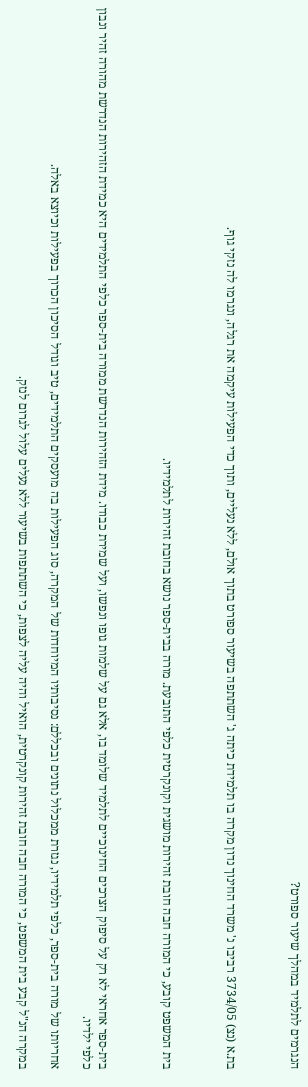הנגרמים לתלמיד במהלך שיעור ספורט?



בת.א (נצ) 3734/05 רביבו נ' משרד החינוך נדון מקרה בו תלמידת כיתה ג' השתתפה בשיעור ספורט בתוך אולם, ללא נעליים, ותוך כדי הפעילות עיקמה את רגלה, ונגרמו לה נזקי גוף.



בית המשפט קובע, כי המורה חבה חובת זהירות מושגית וקונקרטית כלפי התובעת. מורה בבית-ספר נושא בחובת זהירות לתלמידיו.



בית-ספר אחראי לא רק על סיפוק הצרכים החינוכיים לתלמיד שלומד בו, אלא גם על שלמות גופו ונפשו, ועל שמירת כבודו. מידת הזהירות הנדרשת ממורה בית-ספר כלפי התלמידים היא כמידת הזהירות הנדרשת מהורה זהיר ונבון כלפי ילדיו.

אחריותו של מורה בית-ספר, כלפי תלמידיו, נגזרת ממכלול נתונים ובכללם: נסיבותיו המיוחדות של המקרה, סוג הפעילות בה מועסקים התלמידים, טיב וגודל הסיכון הכרוך בפעילות וכיוצא באלה.

במקרה הנ"ל קבע בית המשפט, כי המורה חבה חובת זהירות קונקרטית, הואיל והיה עליה לצפות, כי השתתפות בשיעור ללא נעלים עלול לגרום לנזק.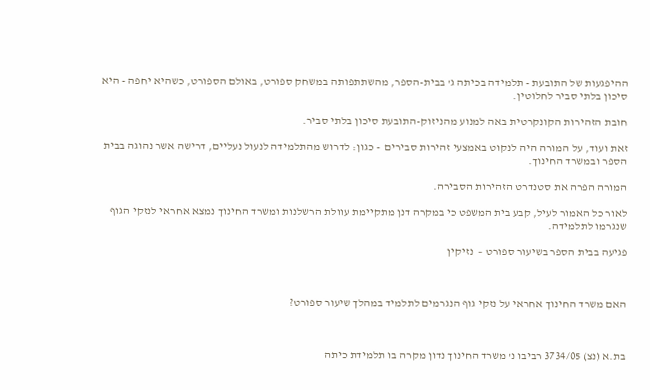ההיפגעות של התובעת - תלמידה בכיתה ג' בבית-הספר, מהשתתפותה במשחק ספורט, באולם הספורט, כשהיא יחפה - היא סיכון בלתי סביר לחלוטין.

חובת הזהירות הקונקרטית באה למנוע מהניזוק-התובעת סיכון בלתי סביר.

זאת ועוד, על המורה היה לנקוט באמצעי זהירות סבירים  - כגון: לדרוש מהתלמידה לנעול נעליים, דרישה אשר נהוגה בבית הספר ובמשרד החינוך.

המורה הפרה את סטנדרט הזהירות הסבירה.

לאור כל האמור לעיל, קבע בית המשפט כי במקרה דנן מתקיימת עוולת הרשלנות ומשרד החינוך נמצא אחראי לנזקי הגוף שנגרמו לתלמידה.

פגיעה בבית הספר בשיעור ספורט –  נזיקין



האם משרד החינוך אחראי על נזקי גוף הנגרמים לתלמיד במהלך שיעור ספורט?



בת.א (נצ) 3734/05 רביבו נ' משרד החינוך נדון מקרה בו תלמידת כיתה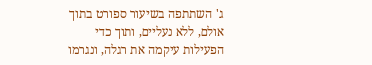ג' השתתפה בשיעור ספורט בתוך אולם, ללא נעליים, ותוך כדי הפעילות עיקמה את רגלה, ונגרמו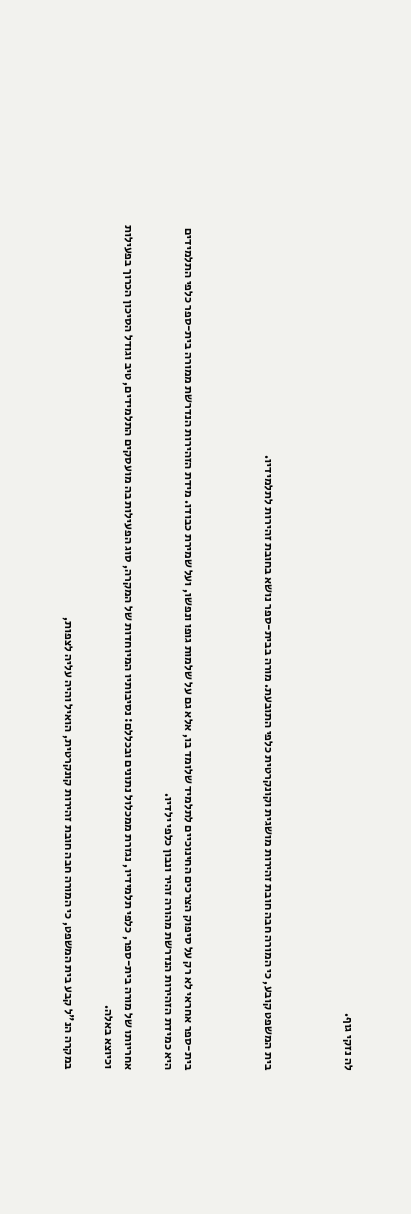לה נזקי גוף.



בית המשפט קובע, כי המורה חבה חובת זהירות מושגית וקונקרטית כלפי התובעת. מורה בבית-ספר נושא בחובת זהירות לתלמידיו.



בית-ספר אחראי לא רק על סיפוק הצרכים החינוכיים לתלמיד שלומד בו, אלא גם על שלמות גופו ונפשו, ועל שמירת כבודו. מידת הזהירות הנדרשת ממורה בית-ספר כלפי התלמידים היא כמידת הזהירות הנדרשת מהורה זהיר ונבון כלפי ילדיו.

אחריותו של מורה בית-ספר, כלפי תלמידיו, נגזרת ממכלול נתונים ובכללם: נסיבותיו המיוחדות של המקרה, סוג הפעילות בה מועסקים התלמידים, טיב וגודל הסיכון הכרוך בפעילות וכיוצא באלה.

במקרה הנ"ל קבע בית המשפט, כי המורה חבה חובת זהירות קונקרטית, הואיל והיה עליה לצפות,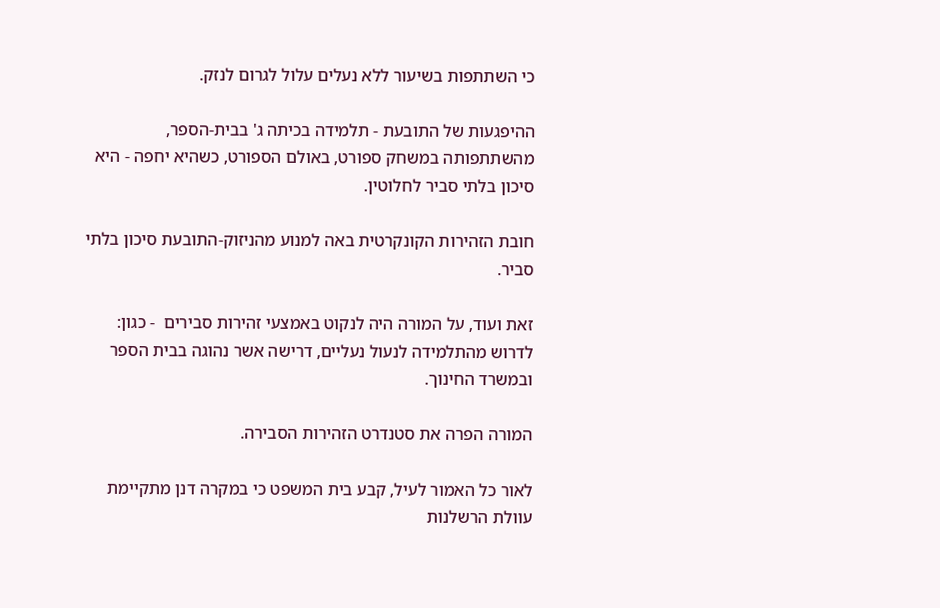כי השתתפות בשיעור ללא נעלים עלול לגרום לנזק.

ההיפגעות של התובעת - תלמידה בכיתה ג' בבית-הספר, מהשתתפותה במשחק ספורט, באולם הספורט, כשהיא יחפה - היא סיכון בלתי סביר לחלוטין.

חובת הזהירות הקונקרטית באה למנוע מהניזוק-התובעת סיכון בלתי סביר.

זאת ועוד, על המורה היה לנקוט באמצעי זהירות סבירים  - כגון: לדרוש מהתלמידה לנעול נעליים, דרישה אשר נהוגה בבית הספר ובמשרד החינוך.

המורה הפרה את סטנדרט הזהירות הסבירה.

לאור כל האמור לעיל, קבע בית המשפט כי במקרה דנן מתקיימת עוולת הרשלנות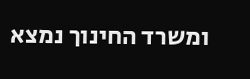ומשרד החינוך נמצא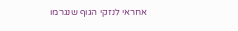אחראי לנזקי הגוף שנגרמו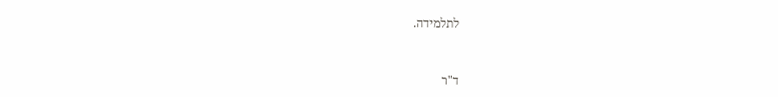לתלמידה.



ד"ר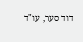דוד סער, עו"ד